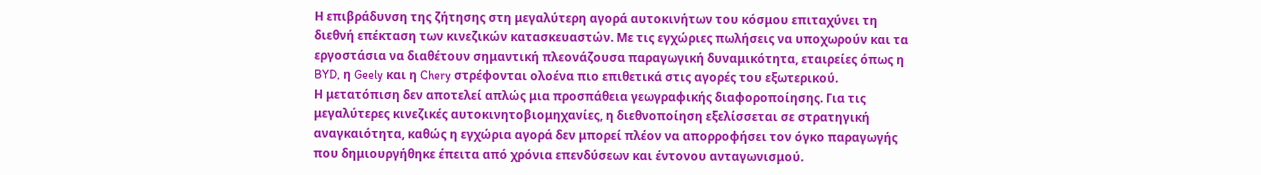Η επιβράδυνση της ζήτησης στη μεγαλύτερη αγορά αυτοκινήτων του κόσμου επιταχύνει τη διεθνή επέκταση των κινεζικών κατασκευαστών. Με τις εγχώριες πωλήσεις να υποχωρούν και τα εργοστάσια να διαθέτουν σημαντική πλεονάζουσα παραγωγική δυναμικότητα, εταιρείες όπως η BYD, η Geely και η Chery στρέφονται ολοένα πιο επιθετικά στις αγορές του εξωτερικού.
Η μετατόπιση δεν αποτελεί απλώς μια προσπάθεια γεωγραφικής διαφοροποίησης. Για τις μεγαλύτερες κινεζικές αυτοκινητοβιομηχανίες, η διεθνοποίηση εξελίσσεται σε στρατηγική αναγκαιότητα, καθώς η εγχώρια αγορά δεν μπορεί πλέον να απορροφήσει τον όγκο παραγωγής που δημιουργήθηκε έπειτα από χρόνια επενδύσεων και έντονου ανταγωνισμού.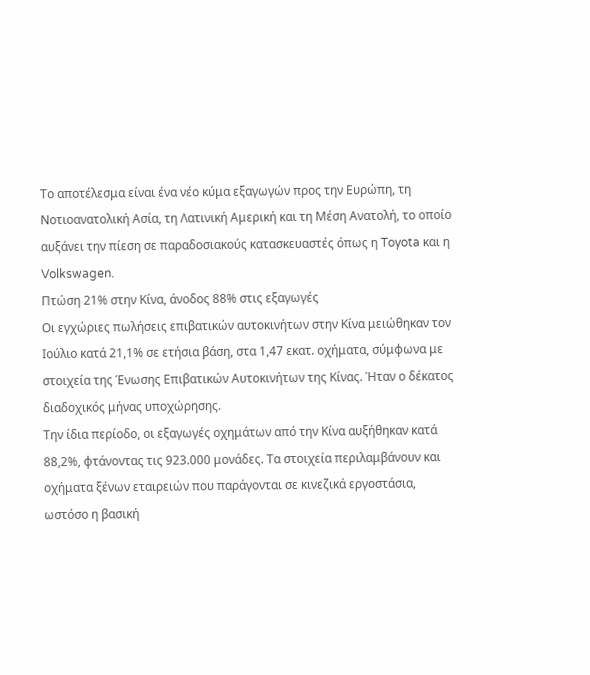Το αποτέλεσμα είναι ένα νέο κύμα εξαγωγών προς την Ευρώπη, τη Νοτιοανατολική Ασία, τη Λατινική Αμερική και τη Μέση Ανατολή, το οποίο αυξάνει την πίεση σε παραδοσιακούς κατασκευαστές όπως η Toyota και η Volkswagen.
Πτώση 21% στην Κίνα, άνοδος 88% στις εξαγωγές
Οι εγχώριες πωλήσεις επιβατικών αυτοκινήτων στην Κίνα μειώθηκαν τον Ιούλιο κατά 21,1% σε ετήσια βάση, στα 1,47 εκατ. οχήματα, σύμφωνα με στοιχεία της Ένωσης Επιβατικών Αυτοκινήτων της Κίνας. Ήταν ο δέκατος διαδοχικός μήνας υποχώρησης.
Την ίδια περίοδο, οι εξαγωγές οχημάτων από την Κίνα αυξήθηκαν κατά 88,2%, φτάνοντας τις 923.000 μονάδες. Τα στοιχεία περιλαμβάνουν και οχήματα ξένων εταιρειών που παράγονται σε κινεζικά εργοστάσια, ωστόσο η βασική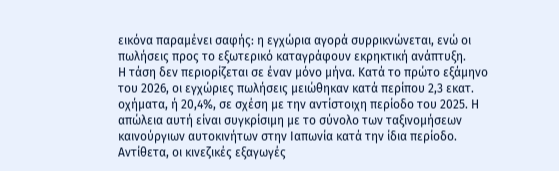εικόνα παραμένει σαφής: η εγχώρια αγορά συρρικνώνεται, ενώ οι πωλήσεις προς το εξωτερικό καταγράφουν εκρηκτική ανάπτυξη.
Η τάση δεν περιορίζεται σε έναν μόνο μήνα. Κατά το πρώτο εξάμηνο του 2026, οι εγχώριες πωλήσεις μειώθηκαν κατά περίπου 2,3 εκατ. οχήματα, ή 20,4%, σε σχέση με την αντίστοιχη περίοδο του 2025. Η απώλεια αυτή είναι συγκρίσιμη με το σύνολο των ταξινομήσεων καινούργιων αυτοκινήτων στην Ιαπωνία κατά την ίδια περίοδο.
Αντίθετα, οι κινεζικές εξαγωγές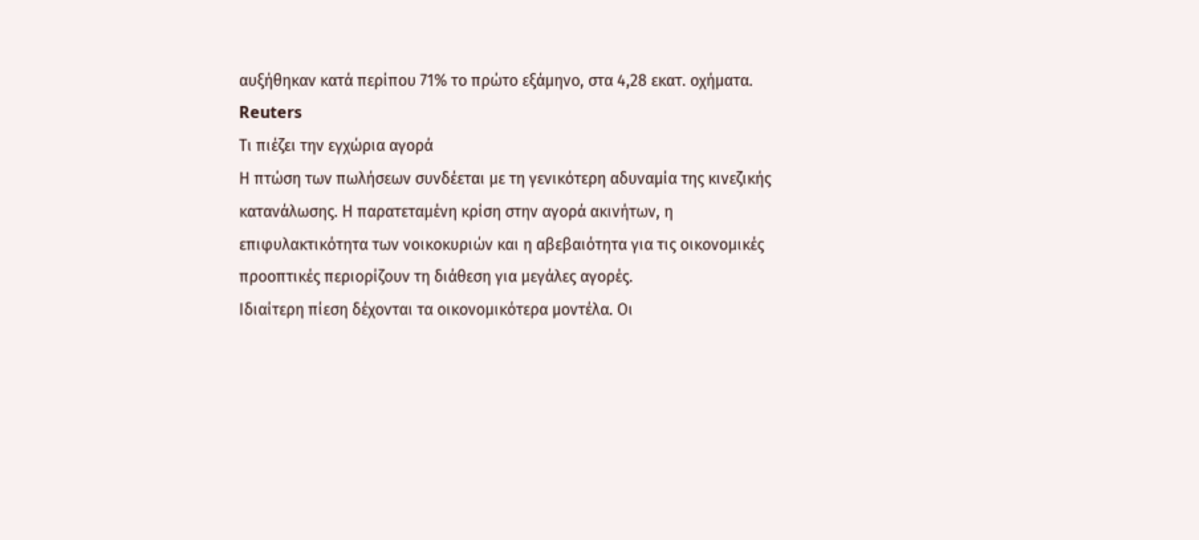αυξήθηκαν κατά περίπου 71% το πρώτο εξάμηνο, στα 4,28 εκατ. οχήματα. Reuters
Τι πιέζει την εγχώρια αγορά
Η πτώση των πωλήσεων συνδέεται με τη γενικότερη αδυναμία της κινεζικής κατανάλωσης. Η παρατεταμένη κρίση στην αγορά ακινήτων, η επιφυλακτικότητα των νοικοκυριών και η αβεβαιότητα για τις οικονομικές προοπτικές περιορίζουν τη διάθεση για μεγάλες αγορές.
Ιδιαίτερη πίεση δέχονται τα οικονομικότερα μοντέλα. Οι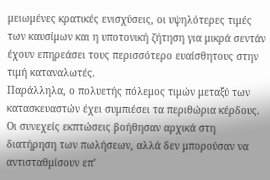μειωμένες κρατικές ενισχύσεις, οι υψηλότερες τιμές των καυσίμων και η υποτονική ζήτηση για μικρά σεντάν έχουν επηρεάσει τους περισσότερο ευαίσθητους στην τιμή καταναλωτές.
Παράλληλα, ο πολυετής πόλεμος τιμών μεταξύ των κατασκευαστών έχει συμπιέσει τα περιθώρια κέρδους. Οι συνεχείς εκπτώσεις βοήθησαν αρχικά στη διατήρηση των πωλήσεων, αλλά δεν μπορούσαν να αντισταθμίσουν επ’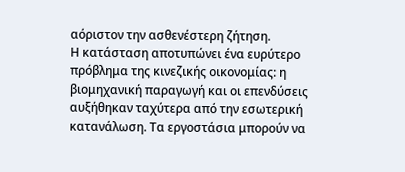αόριστον την ασθενέστερη ζήτηση.
Η κατάσταση αποτυπώνει ένα ευρύτερο πρόβλημα της κινεζικής οικονομίας: η βιομηχανική παραγωγή και οι επενδύσεις αυξήθηκαν ταχύτερα από την εσωτερική κατανάλωση. Τα εργοστάσια μπορούν να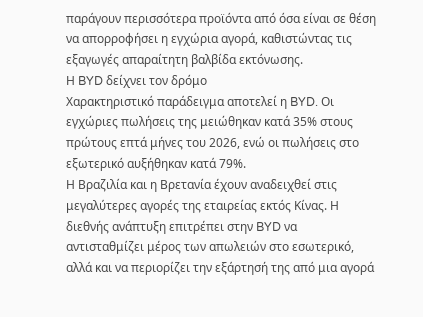παράγουν περισσότερα προϊόντα από όσα είναι σε θέση να απορροφήσει η εγχώρια αγορά, καθιστώντας τις εξαγωγές απαραίτητη βαλβίδα εκτόνωσης.
Η BYD δείχνει τον δρόμο
Χαρακτηριστικό παράδειγμα αποτελεί η BYD. Οι εγχώριες πωλήσεις της μειώθηκαν κατά 35% στους πρώτους επτά μήνες του 2026, ενώ οι πωλήσεις στο εξωτερικό αυξήθηκαν κατά 79%.
Η Βραζιλία και η Βρετανία έχουν αναδειχθεί στις μεγαλύτερες αγορές της εταιρείας εκτός Κίνας. Η διεθνής ανάπτυξη επιτρέπει στην BYD να αντισταθμίζει μέρος των απωλειών στο εσωτερικό, αλλά και να περιορίζει την εξάρτησή της από μια αγορά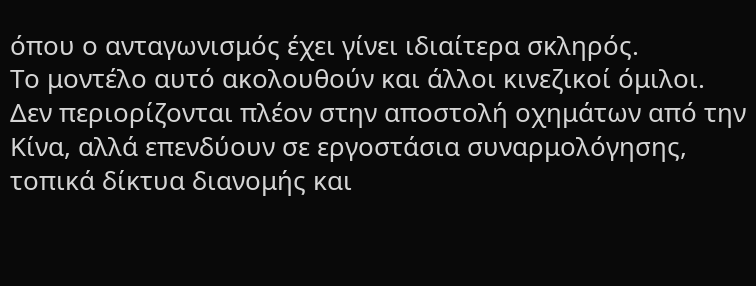όπου ο ανταγωνισμός έχει γίνει ιδιαίτερα σκληρός.
Το μοντέλο αυτό ακολουθούν και άλλοι κινεζικοί όμιλοι. Δεν περιορίζονται πλέον στην αποστολή οχημάτων από την Κίνα, αλλά επενδύουν σε εργοστάσια συναρμολόγησης, τοπικά δίκτυα διανομής και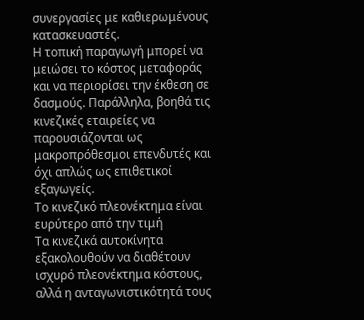συνεργασίες με καθιερωμένους κατασκευαστές.
Η τοπική παραγωγή μπορεί να μειώσει το κόστος μεταφοράς και να περιορίσει την έκθεση σε δασμούς. Παράλληλα, βοηθά τις κινεζικές εταιρείες να παρουσιάζονται ως μακροπρόθεσμοι επενδυτές και όχι απλώς ως επιθετικοί εξαγωγείς.
Το κινεζικό πλεονέκτημα είναι ευρύτερο από την τιμή
Τα κινεζικά αυτοκίνητα εξακολουθούν να διαθέτουν ισχυρό πλεονέκτημα κόστους, αλλά η ανταγωνιστικότητά τους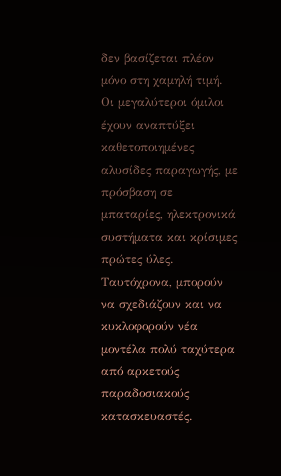δεν βασίζεται πλέον μόνο στη χαμηλή τιμή.
Οι μεγαλύτεροι όμιλοι έχουν αναπτύξει καθετοποιημένες αλυσίδες παραγωγής, με πρόσβαση σε μπαταρίες, ηλεκτρονικά συστήματα και κρίσιμες πρώτες ύλες. Ταυτόχρονα, μπορούν να σχεδιάζουν και να κυκλοφορούν νέα μοντέλα πολύ ταχύτερα από αρκετούς παραδοσιακούς κατασκευαστές.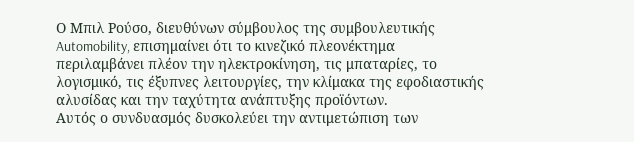Ο Μπιλ Ρούσο, διευθύνων σύμβουλος της συμβουλευτικής Automobility, επισημαίνει ότι το κινεζικό πλεονέκτημα περιλαμβάνει πλέον την ηλεκτροκίνηση, τις μπαταρίες, το λογισμικό, τις έξυπνες λειτουργίες, την κλίμακα της εφοδιαστικής αλυσίδας και την ταχύτητα ανάπτυξης προϊόντων.
Αυτός ο συνδυασμός δυσκολεύει την αντιμετώπιση των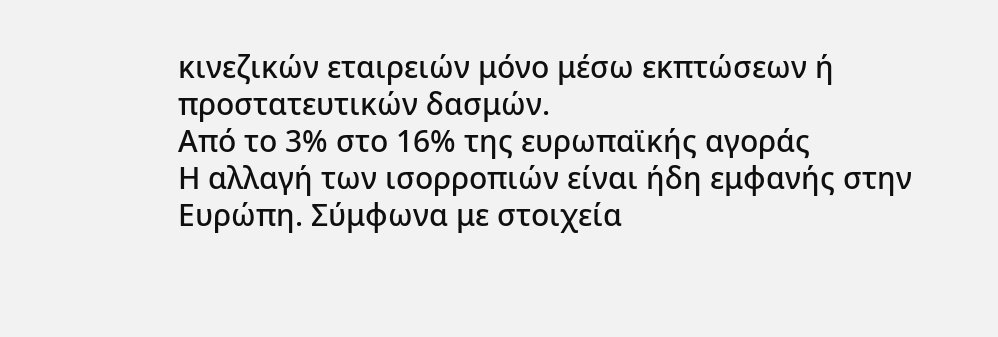κινεζικών εταιρειών μόνο μέσω εκπτώσεων ή προστατευτικών δασμών.
Από το 3% στο 16% της ευρωπαϊκής αγοράς
Η αλλαγή των ισορροπιών είναι ήδη εμφανής στην Ευρώπη. Σύμφωνα με στοιχεία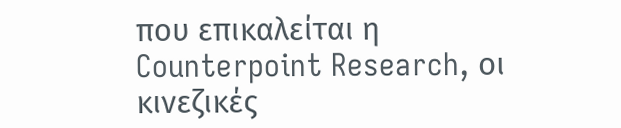που επικαλείται η Counterpoint Research, οι κινεζικές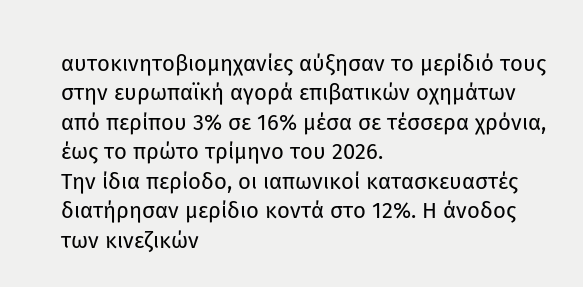αυτοκινητοβιομηχανίες αύξησαν το μερίδιό τους στην ευρωπαϊκή αγορά επιβατικών οχημάτων από περίπου 3% σε 16% μέσα σε τέσσερα χρόνια, έως το πρώτο τρίμηνο του 2026.
Την ίδια περίοδο, οι ιαπωνικοί κατασκευαστές διατήρησαν μερίδιο κοντά στο 12%. Η άνοδος των κινεζικών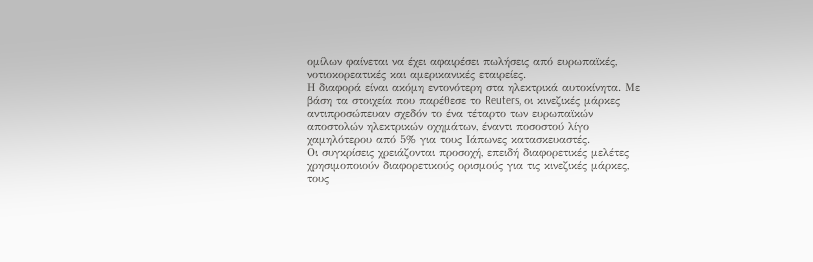ομίλων φαίνεται να έχει αφαιρέσει πωλήσεις από ευρωπαϊκές, νοτιοκορεατικές και αμερικανικές εταιρείες.
Η διαφορά είναι ακόμη εντονότερη στα ηλεκτρικά αυτοκίνητα. Με βάση τα στοιχεία που παρέθεσε το Reuters, οι κινεζικές μάρκες αντιπροσώπευαν σχεδόν το ένα τέταρτο των ευρωπαϊκών αποστολών ηλεκτρικών οχημάτων, έναντι ποσοστού λίγο χαμηλότερου από 5% για τους Ιάπωνες κατασκευαστές.
Οι συγκρίσεις χρειάζονται προσοχή, επειδή διαφορετικές μελέτες χρησιμοποιούν διαφορετικούς ορισμούς για τις κινεζικές μάρκες, τους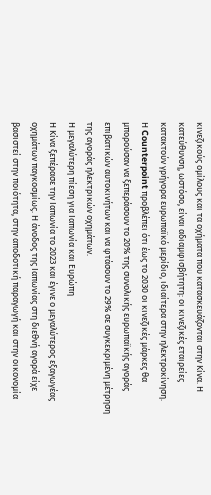κινεζικούς ομίλους και τα οχήματα που κατασκευάζονται στην Κίνα. Η κατεύθυνση, ωστόσο, είναι αδιαμφισβήτητη: οι κινεζικές εταιρείες κατακτούν γρήγορα ευρωπαϊκό μερίδιο, ιδιαίτερα στην ηλεκτροκίνηση.
Η Counterpoint προβλέπει ότι έως το 2030 οι κινεζικές μάρκες θα μπορούσαν να ξεπεράσουν το 20% της συνολικής ευρωπαϊκής αγοράς επιβατικών αυτοκινήτων και να φτάσουν το 29% σε συγκεκριμένη μέτρηση της αγοράς ηλεκτρικών οχημάτων.
Η μεγαλύτερη πίεση για Ιαπωνία και Ευρώπη
Η Κίνα ξεπέρασε την Ιαπωνία το 2023 και έγινε ο μεγαλύτερος εξαγωγέας οχημάτων παγκοσμίως. Η άνοδος της Ιαπωνίας στη διεθνή αγορά είχε βασιστεί στην ποιότητα, στην αποδοτική παραγωγή και στην οικονομία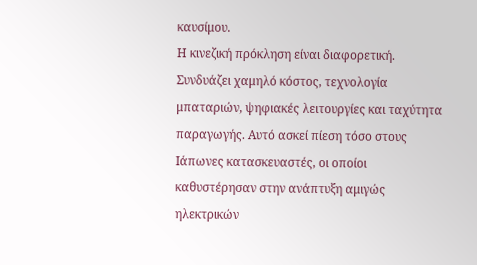καυσίμου.
Η κινεζική πρόκληση είναι διαφορετική. Συνδυάζει χαμηλό κόστος, τεχνολογία μπαταριών, ψηφιακές λειτουργίες και ταχύτητα παραγωγής. Αυτό ασκεί πίεση τόσο στους Ιάπωνες κατασκευαστές, οι οποίοι καθυστέρησαν στην ανάπτυξη αμιγώς ηλεκτρικών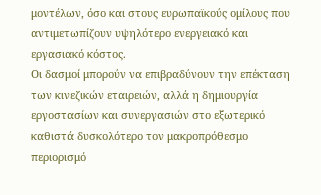μοντέλων, όσο και στους ευρωπαϊκούς ομίλους που αντιμετωπίζουν υψηλότερο ενεργειακό και εργασιακό κόστος.
Οι δασμοί μπορούν να επιβραδύνουν την επέκταση των κινεζικών εταιρειών, αλλά η δημιουργία εργοστασίων και συνεργασιών στο εξωτερικό καθιστά δυσκολότερο τον μακροπρόθεσμο περιορισμό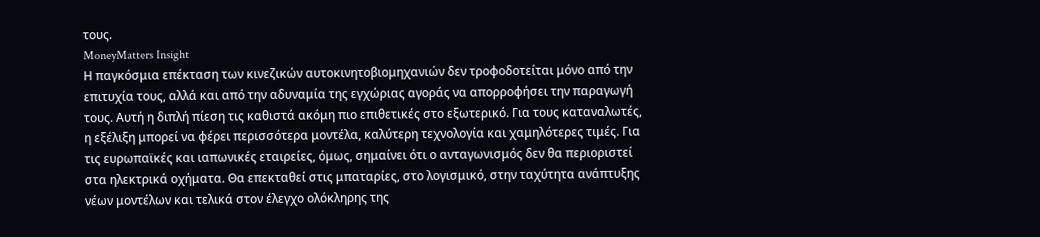τους.
MoneyMatters Insight
Η παγκόσμια επέκταση των κινεζικών αυτοκινητοβιομηχανιών δεν τροφοδοτείται μόνο από την επιτυχία τους, αλλά και από την αδυναμία της εγχώριας αγοράς να απορροφήσει την παραγωγή τους. Αυτή η διπλή πίεση τις καθιστά ακόμη πιο επιθετικές στο εξωτερικό. Για τους καταναλωτές, η εξέλιξη μπορεί να φέρει περισσότερα μοντέλα, καλύτερη τεχνολογία και χαμηλότερες τιμές. Για τις ευρωπαϊκές και ιαπωνικές εταιρείες, όμως, σημαίνει ότι ο ανταγωνισμός δεν θα περιοριστεί στα ηλεκτρικά οχήματα. Θα επεκταθεί στις μπαταρίες, στο λογισμικό, στην ταχύτητα ανάπτυξης νέων μοντέλων και τελικά στον έλεγχο ολόκληρης της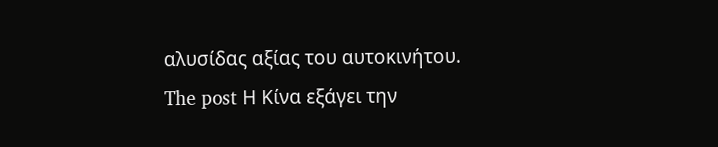αλυσίδας αξίας του αυτοκινήτου.
The post Η Κίνα εξάγει την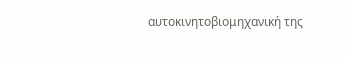αυτοκινητοβιομηχανική της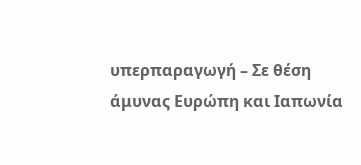υπερπαραγωγή – Σε θέση άμυνας Ευρώπη και Ιαπωνία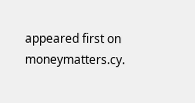appeared first on moneymatters.cy.